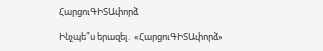ՀարցուԳԻՏԱփորձ

Ինչպե՞ս երազել․ «ՀարցուԳԻՏԱփորձ»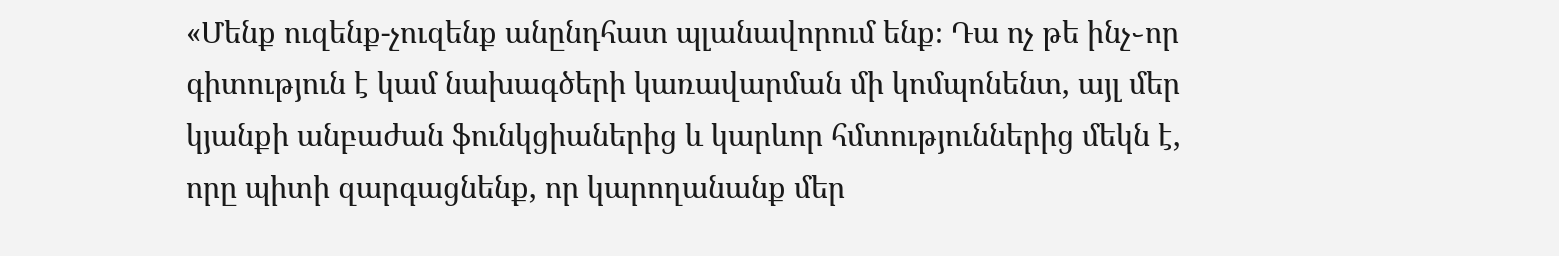«Մենք ուզենք-չուզենք անընդհատ պլանավորում ենք։ Դա ոչ թե ինչ֊որ գիտություն է կամ նախագծերի կառավարման մի կոմպոնենտ, այլ մեր կյանքի անբաժան ֆունկցիաներից և կարևոր հմտություններից մեկն է, որը պիտի զարգացնենք, որ կարողանանք մեր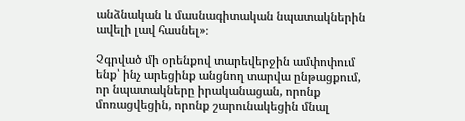անձնական և մասնագիտական նպատակներին ավելի լավ հասնել»։

Չգրված մի օրենքով տարեվերջին ամփոփում ենք՝ ինչ արեցինք անցնող տարվա ընթացքում, որ նպատակները իրականացան, որոնք մոռացվեցին, որոնք շարունակեցին մնալ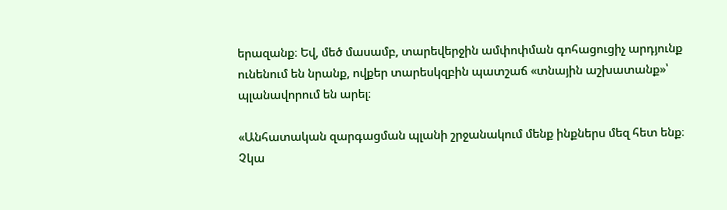երազանք։ Եվ, մեծ մասամբ, տարեվերջին ամփոփման գոհացուցիչ արդյունք ունենում են նրանք, ովքեր տարեսկզբին պատշաճ «տնային աշխատանք»՝ պլանավորում են արել։

«Անհատական զարգացման պլանի շրջանակում մենք ինքներս մեզ հետ ենք։ Չկա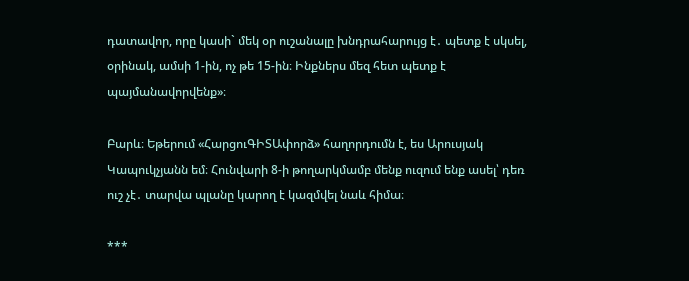դատավոր, որը կասի` մեկ օր ուշանալը խնդրահարույց է․ պետք է սկսել, օրինակ, ամսի 1-ին, ոչ թե 15-ին։ Ինքներս մեզ հետ պետք է պայմանավորվենք»։

Բարև։ Եթերում «ՀարցուԳԻՏԱփորձ» հաղորդումն է, ես Արուսյակ Կապուկչյանն եմ։ Հունվարի 8-ի թողարկմամբ մենք ուզում ենք ասել՝ դեռ ուշ չէ․ տարվա պլանը կարող է կազմվել նաև հիմա։

***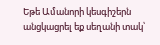Եթե Ամանորի կեսգիշերն անցկացրել եք սեղանի տակ՝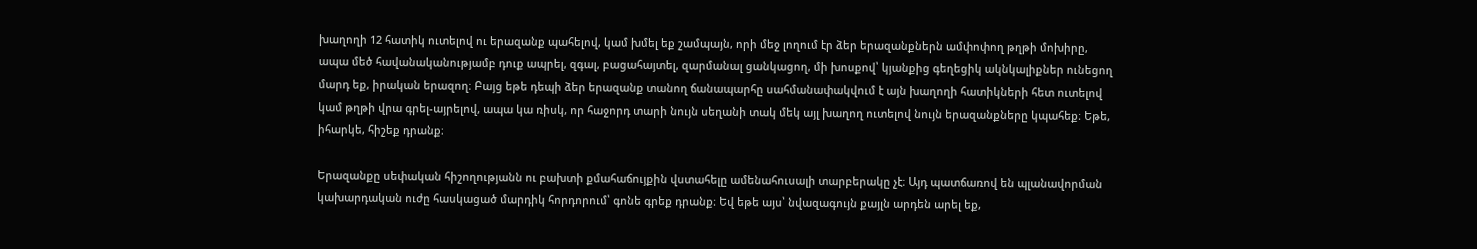խաղողի 12 հատիկ ուտելով ու երազանք պահելով, կամ խմել եք շամպայն, որի մեջ լողում էր ձեր երազանքներն ամփոփող թղթի մոխիրը, ապա մեծ հավանականությամբ դուք ապրել, զգալ, բացահայտել, զարմանալ ցանկացող, մի խոսքով՝ կյանքից գեղեցիկ ակնկալիքներ ունեցող մարդ եք, իրական երազող։ Բայց եթե դեպի ձեր երազանք տանող ճանապարհը սահմանափակվում է այն խաղողի հատիկների հետ ուտելով կամ թղթի վրա գրել-այրելով, ապա կա ռիսկ, որ հաջորդ տարի նույն սեղանի տակ մեկ այլ խաղող ուտելով նույն երազանքները կպահեք։ Եթե, իհարկե, հիշեք դրանք։

Երազանքը սեփական հիշողությանն ու բախտի քմահաճույքին վստահելը ամենահուսալի տարբերակը չէ։ Այդ պատճառով են պլանավորման կախարդական ուժը հասկացած մարդիկ հորդորում՝ գոնե գրեք դրանք։ Եվ եթե այս՝ նվազագույն քայլն արդեն արել եք,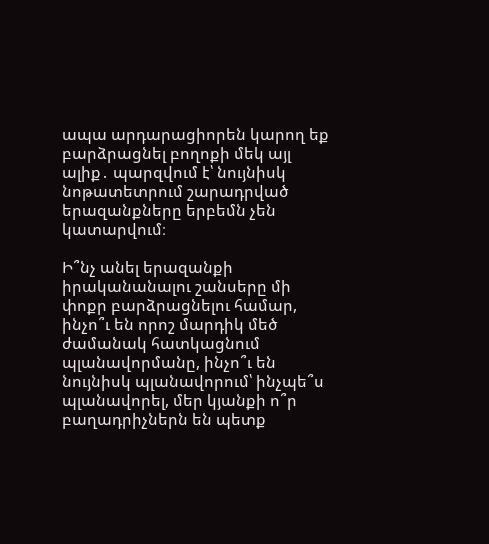ապա արդարացիորեն կարող եք բարձրացնել բողոքի մեկ այլ ալիք․ պարզվում է՝ նույնիսկ նոթատետրում շարադրված երազանքները երբեմն չեն կատարվում։

Ի՞նչ անել երազանքի իրականանալու շանսերը մի փոքր բարձրացնելու համար, ինչո՞ւ են որոշ մարդիկ մեծ ժամանակ հատկացնում պլանավորմանը, ինչո՞ւ են նույնիսկ պլանավորում՝ ինչպե՞ս պլանավորել, մեր կյանքի ո՞ր բաղադրիչներն են պետք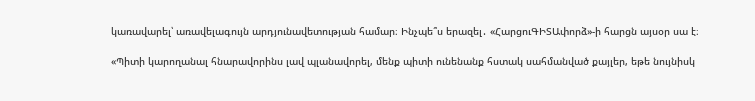կառավարել՝ առավելագույն արդյունավետության համար։ Ինչպե՞ս երազել․ «ՀարցուԳԻՏԱփորձ»-ի հարցն այսօր սա է։

«Պիտի կարողանալ հնարավորինս լավ պլանավորել, մենք պիտի ունենանք հստակ սահմանված քայլեր, եթե նույնիսկ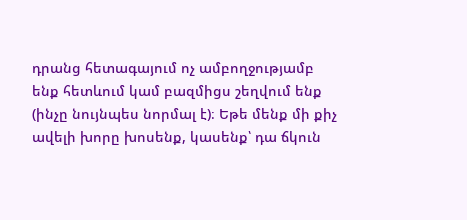դրանց հետագայում ոչ ամբողջությամբ ենք հետևում կամ բազմիցս շեղվում ենք (ինչը նույնպես նորմալ է)։ Եթե մենք մի քիչ ավելի խորը խոսենք, կասենք՝ դա ճկուն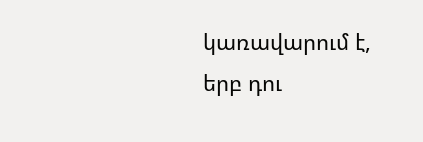կառավարում է, երբ դու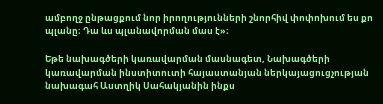ամբողջ ընթացքում նոր իրողությունների շնորհիվ փոփոխում ես քո պլանը։ Դա ևս պլանավորման մաս է»։

Եթե նախագծերի կառավարման մասնագետ, Նախագծերի կառավարման ինստիտուտի հայաստանյան ներկայացուցչության նախագահ Աստղիկ Սահակյանին ինքս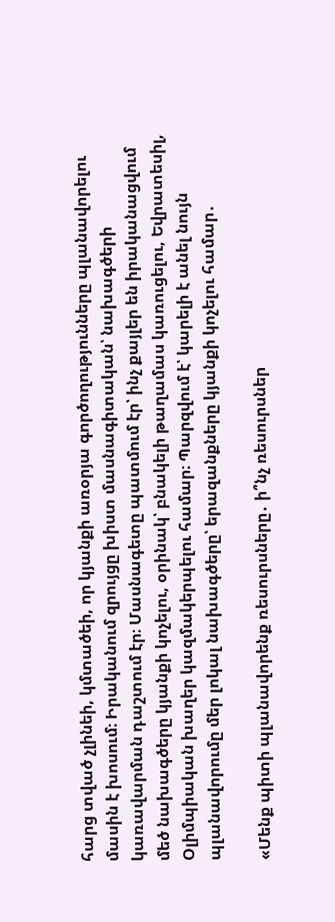հարց տված չլինեի, կմտածեի, որ կյանքի առօրյա գործողությունները պլանավորելու մասին է խոսում։ Իրականում զրույցը խիստ մասնագիտական՝ նախագծերի կառավարման դաշտում էր։ Մասնագետը պատմում էր՝ ինչ քայլեր են իրականացվում մեծ նախագծերը կյանքի կոչելու, օրինակ՝ բնակելի թաղամաս կառուցելու, Եվրատեսիլ, Օլիմպիական խաղեր կազմակերպելու համար։ Պարզվում է՝ կարելի է անել նույն պլանավորումը մեր լոկալ նախագծերը՝ երազանքները կյանքի կոչելու համար․

«Մենք պիտի պլանավորենք ռեսուրսները․ ի՞նչ ռեսուրսներ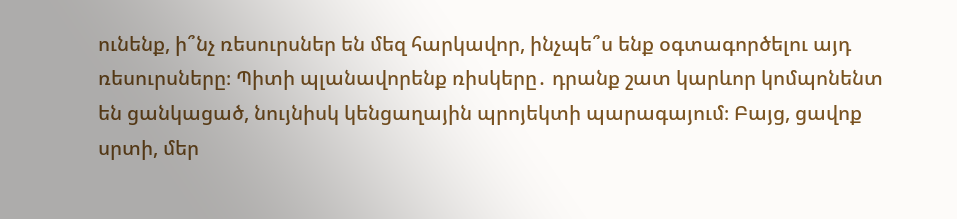ունենք, ի՞նչ ռեսուրսներ են մեզ հարկավոր, ինչպե՞ս ենք օգտագործելու այդ ռեսուրսները։ Պիտի պլանավորենք ռիսկերը․ դրանք շատ կարևոր կոմպոնենտ են ցանկացած, նույնիսկ կենցաղային պրոյեկտի պարագայում։ Բայց, ցավոք սրտի, մեր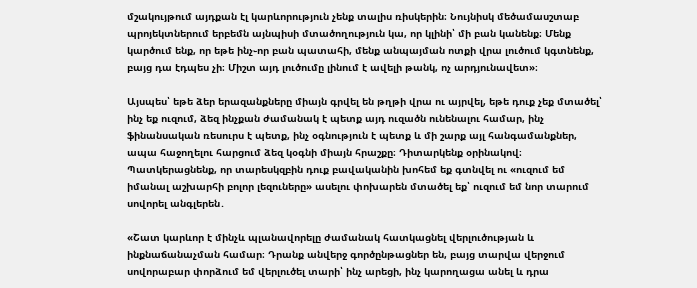մշակույթում այդքան էլ կարևորություն չենք տալիս ռիսկերին։ Նույնիսկ մեծամասշտաբ պրոյեկտներում երբեմն այնպիսի մտածողություն կա, որ կլինի՝ մի բան կանենք։ Մենք կարծում ենք, որ եթե ինչ֊որ բան պատահի, մենք անպայման ոտքի վրա լուծում կգտնենք, բայց դա էդպես չի։ Միշտ այդ լուծումը լինում է ավելի թանկ, ոչ արդյունավետ»։

Այսպես՝ եթե ձեր երազանքները միայն գրվել են թղթի վրա ու այրվել, եթե դուք չեք մտածել՝ ինչ եք ուզում, ձեզ ինչքան ժամանակ է պետք այդ ուզածն ունենալու համար, ինչ ֆինանսական ռեսուրս է պետք, ինչ օգնություն է պետք և մի շարք այլ հանգամանքներ, ապա հաջողելու հարցում ձեզ կօգնի միայն հրաշքը։ Դիտարկենք օրինակով։ Պատկերացնենք, որ տարեսկզբին դուք բավականին խոհեմ եք գտնվել ու «ուզում եմ իմանալ աշխարհի բոլոր լեզուները» ասելու փոխարեն մտածել եք՝ ուզում եմ նոր տարում սովորել անգլերեն․

«Շատ կարևոր է մինչև պլանավորելը ժամանակ հատկացնել վերլուծության և ինքնաճանաչման համար։ Դրանք անվերջ գործընթացներ են, բայց տարվա վերջում սովորաբար փորձում եմ վերլուծել տարի՝ ինչ արեցի, ինչ կարողացա անել և դրա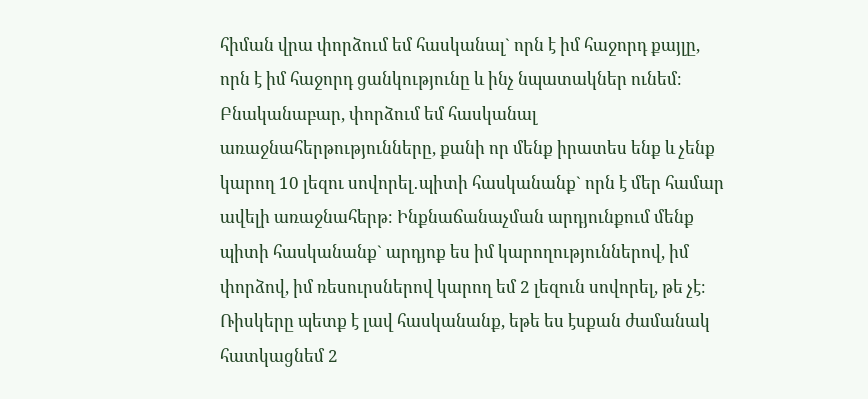հիման վրա փորձում եմ հասկանալ` որն է իմ հաջորդ քայլը, որն է իմ հաջորդ ցանկությունը և ինչ նպատակներ ունեմ։ Բնականաբար, փորձում եմ հասկանալ առաջնահերթությունները, քանի որ մենք իրատես ենք և չենք կարող 10 լեզու սովորել․պիտի հասկանանք` որն է մեր համար ավելի առաջնահերթ։ Ինքնաճանաչման արդյունքում մենք պիտի հասկանանք` արդյոք ես իմ կարողություններով, իմ փորձով, իմ ռեսուրսներով կարող եմ 2 լեզուն սովորել, թե չէ։ Ռիսկերը պետք է լավ հասկանանք, եթե ես էսքան ժամանակ հատկացնեմ 2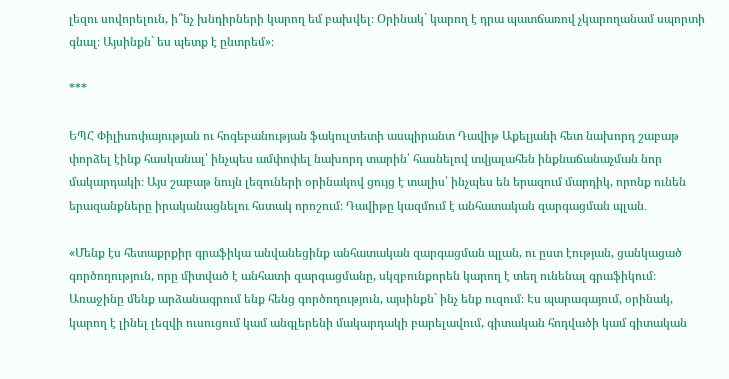լեզու սովորելուն, ի՞նչ խնդիրների կարող եմ բախվել։ Օրինակ` կարող է դրա պատճառով չկարողանամ սպորտի գնալ։ Այսինքն` ես պետք է ընտրեմ»։

***

ԵՊՀ Փիլիսոփայության ու հոգեբանության ֆակուլտետի ասպիրանտ Դավիթ Աքելյանի հետ նախորդ շաբաթ փորձել էինք հասկանալ՝ ինչպես ամփոփել նախորդ տարին՝ հասնելով տվյալահեն ինքնաճանաչման նոր մակարդակի։ Այս շաբաթ նույն լեզուների օրինակով ցույց է տալիս՝ ինչպես են երազում մարդիկ, որոնք ունեն երազանքները իրականացնելու հստակ որոշում։ Դավիթը կազմում է անհատական զարգացման պլան․

«Մենք էս հետաքրքիր գրաֆիկա անվանեցինք անհատական զարգացման պլան, ու ըստ էության, ցանկացած գործողություն, որը միտված է անհատի զարգացմանը, սկզբունքորեն կարող է տեղ ունենալ գրաֆիկում։ Առաջինը մենք արձանագրում ենք հենց գործողություն, այսինքն` ինչ ենք ուզում։ Էս պարագայում, օրինակ, կարող է լինել լեզվի ուսուցում կամ անգլերենի մակարդակի բարելավում, գիտական հոդվածի կամ գիտական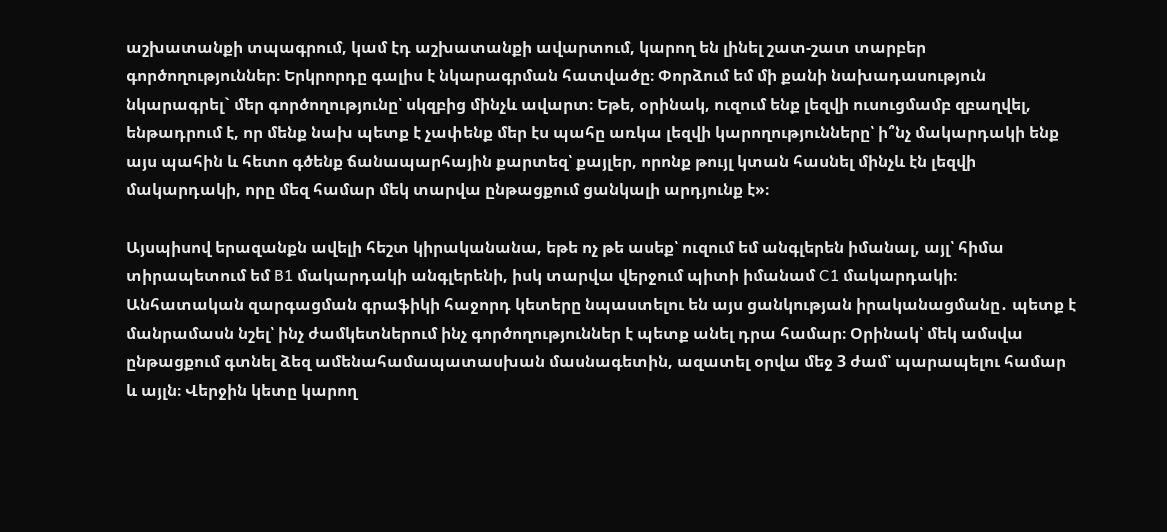աշխատանքի տպագրում, կամ էդ աշխատանքի ավարտում, կարող են լինել շատ-շատ տարբեր գործողություններ։ Երկրորդը գալիս է նկարագրման հատվածը։ Փորձում եմ մի քանի նախադասություն նկարագրել` մեր գործողությունը՝ սկզբից մինչև ավարտ։ Եթե, օրինակ, ուզում ենք լեզվի ուսուցմամբ զբաղվել, ենթադրում է, որ մենք նախ պետք է չափենք մեր էս պահը առկա լեզվի կարողությունները՝ ի՞նչ մակարդակի ենք այս պահին և հետո գծենք ճանապարհային քարտեզ՝ քայլեր, որոնք թույլ կտան հասնել մինչև էն լեզվի մակարդակի, որը մեզ համար մեկ տարվա ընթացքում ցանկալի արդյունք է»։

Այսպիսով երազանքն ավելի հեշտ կիրականանա, եթե ոչ թե ասեք՝ ուզում եմ անգլերեն իմանալ, այլ՝ հիմա տիրապետում եմ B1 մակարդակի անգլերենի, իսկ տարվա վերջում պիտի իմանամ C1 մակարդակի։ Անհատական զարգացման գրաֆիկի հաջորդ կետերը նպաստելու են այս ցանկության իրականացմանը․ պետք է մանրամասն նշել՝ ինչ ժամկետներում ինչ գործողություններ է պետք անել դրա համար։ Օրինակ՝ մեկ ամսվա ընթացքում գտնել ձեզ ամենահամապատասխան մասնագետին, ազատել օրվա մեջ 3 ժամ՝ պարապելու համար և այլն։ Վերջին կետը կարող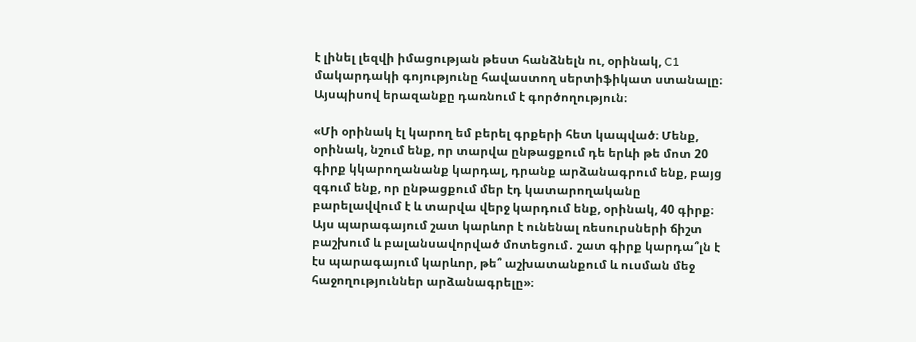է լինել լեզվի իմացության թեստ հանձնելն ու, օրինակ, C1 մակարդակի գոյությունը հավաստող սերտիֆիկատ ստանալը։ Այսպիսով երազանքը դառնում է գործողություն։

«Մի օրինակ էլ կարող եմ բերել գրքերի հետ կապված։ Մենք, օրինակ, նշում ենք, որ տարվա ընթացքում դե երևի թե մոտ 20 գիրք կկարողանանք կարդալ, դրանք արձանագրում ենք, բայց զգում ենք, որ ընթացքում մեր էդ կատարողականը բարելավվում է և տարվա վերջ կարդում ենք, օրինակ, 40 գիրք։ Այս պարագայում շատ կարևոր է ունենալ ռեսուրսների ճիշտ բաշխում և բալանսավորված մոտեցում․ շատ գիրք կարդա՞լն է էս պարագայում կարևոր, թե՞ աշխատանքում և ուսման մեջ հաջողություններ արձանագրելը»։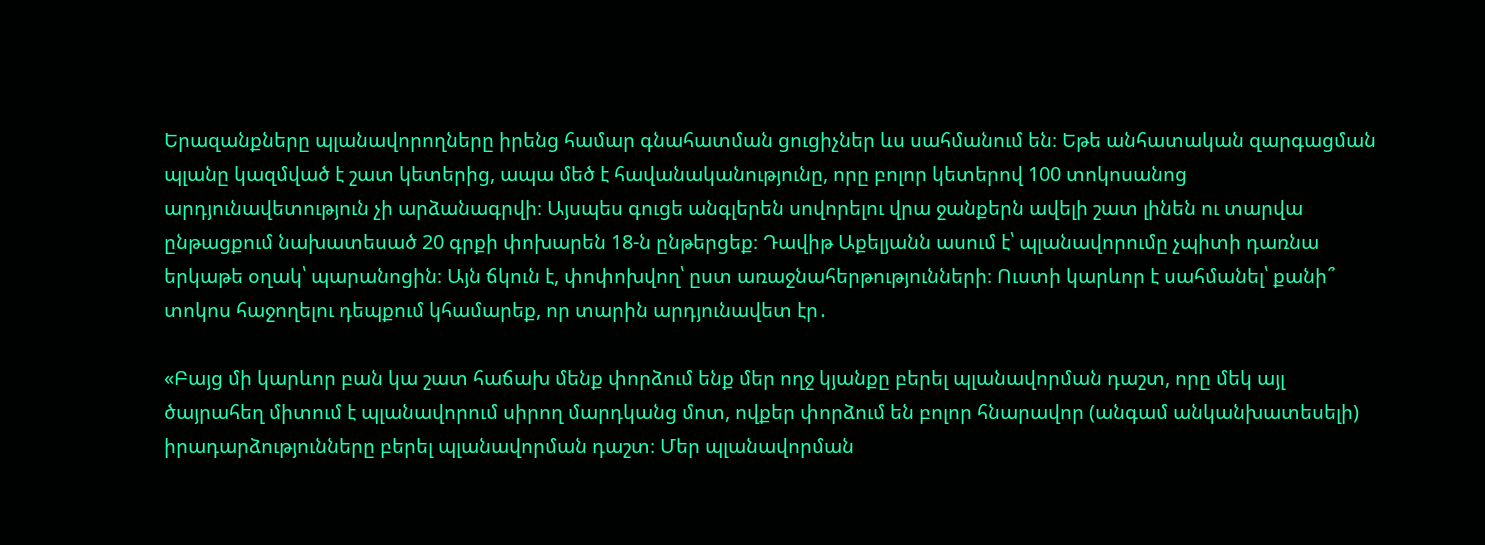Երազանքները պլանավորողները իրենց համար գնահատման ցուցիչներ ևս սահմանում են։ Եթե անհատական զարգացման պլանը կազմված է շատ կետերից, ապա մեծ է հավանականությունը, որը բոլոր կետերով 100 տոկոսանոց արդյունավետություն չի արձանագրվի։ Այսպես գուցե անգլերեն սովորելու վրա ջանքերն ավելի շատ լինեն ու տարվա ընթացքում նախատեսած 20 գրքի փոխարեն 18-ն ընթերցեք։ Դավիթ Աքելյանն ասում է՝ պլանավորումը չպիտի դառնա երկաթե օղակ՝ պարանոցին։ Այն ճկուն է, փոփոխվող՝ ըստ առաջնահերթությունների։ Ուստի կարևոր է սահմանել՝ քանի՞ տոկոս հաջողելու դեպքում կհամարեք, որ տարին արդյունավետ էր․

«Բայց մի կարևոր բան կա շատ հաճախ մենք փորձում ենք մեր ողջ կյանքը բերել պլանավորման դաշտ, որը մեկ այլ ծայրահեղ միտում է պլանավորում սիրող մարդկանց մոտ, ովքեր փորձում են բոլոր հնարավոր (անգամ անկանխատեսելի) իրադարձությունները բերել պլանավորման դաշտ։ Մեր պլանավորման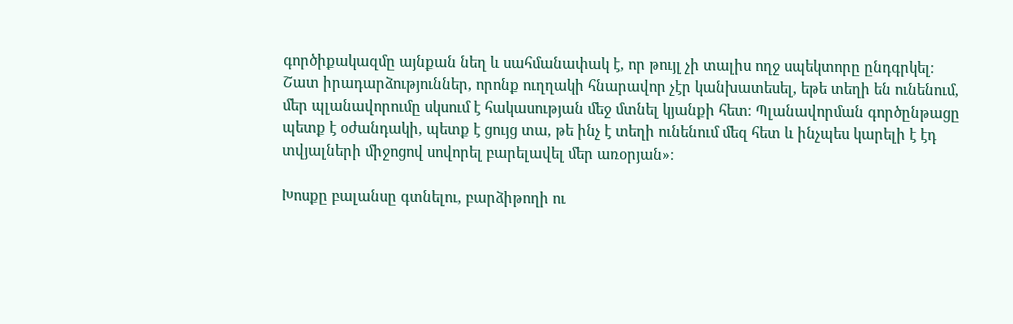գործիքակազմը այնքան նեղ և սահմանափակ է, որ թույլ չի տալիս ողջ սպեկտորը ընդգրկել։ Շատ իրադարձություններ, որոնք ուղղակի հնարավոր չէր կանխատեսել, եթե տեղի են ունենում, մեր պլանավորումը սկսում է հակասության մեջ մտնել կյանքի հետ։ Պլանավորման գործընթացը պետք է օժանդակի, պետք է ցույց տա, թե ինչ է տեղի ունենում մեզ հետ և ինչպես կարելի է էդ տվյալների միջոցով սովորել բարելավել մեր առօրյան»։

Խոսքը բալանսը գտնելու, բարձիթողի ու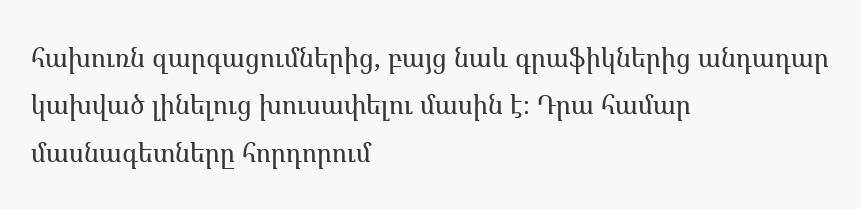հախուռն զարգացումներից, բայց նաև գրաֆիկներից անդադար կախված լինելուց խուսափելու մասին է։ Դրա համար մասնագետները հորդորում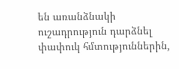են առանձնակի ուշադրություն դարձնել փափուկ հմտություններին,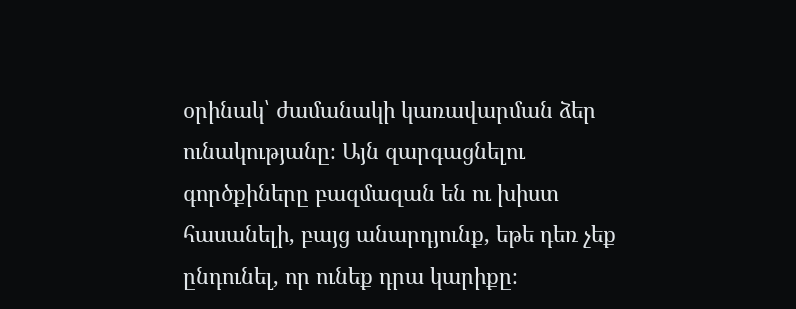օրինակ՝ ժամանակի կառավարման ձեր ունակությանը։ Այն զարգացնելու գործքիները բազմազան են ու խիստ հասանելի, բայց անարդյունք, եթե դեռ չեք ընդունել, որ ունեք դրա կարիքը։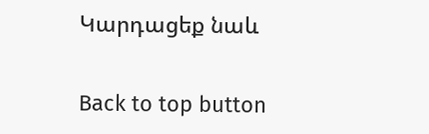Կարդացեք նաև

Back to top button